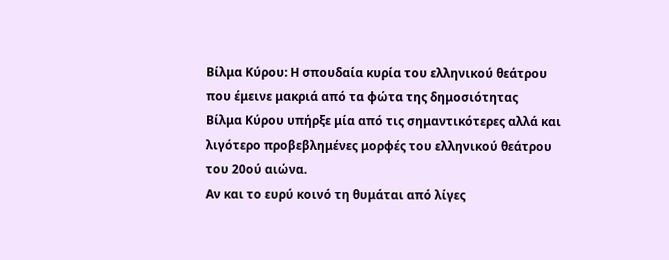Βίλμα Κύρου: Η σπουδαία κυρία του ελληνικού θεάτρου που έμεινε μακριά από τα φώτα της δημοσιότητας
Βίλμα Κύρου υπήρξε μία από τις σημαντικότερες αλλά και λιγότερο προβεβλημένες μορφές του ελληνικού θεάτρου του 20ού αιώνα.
Αν και το ευρύ κοινό τη θυμάται από λίγες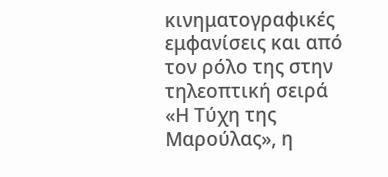κινηματογραφικές εμφανίσεις και από τον ρόλο της στην τηλεοπτική σειρά «Η Τύχη της Μαρούλας», η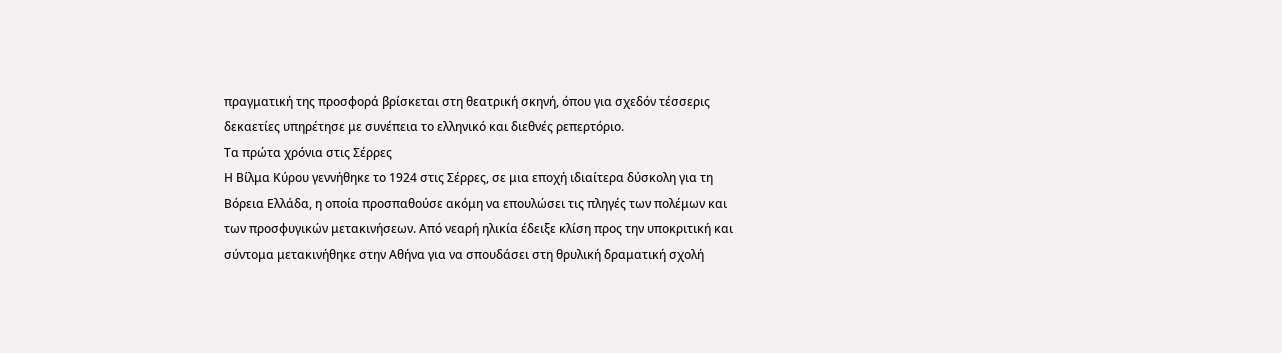πραγματική της προσφορά βρίσκεται στη θεατρική σκηνή, όπου για σχεδόν τέσσερις δεκαετίες υπηρέτησε με συνέπεια το ελληνικό και διεθνές ρεπερτόριο.
Τα πρώτα χρόνια στις Σέρρες
Η Βίλμα Κύρου γεννήθηκε το 1924 στις Σέρρες, σε μια εποχή ιδιαίτερα δύσκολη για τη Βόρεια Ελλάδα, η οποία προσπαθούσε ακόμη να επουλώσει τις πληγές των πολέμων και των προσφυγικών μετακινήσεων. Από νεαρή ηλικία έδειξε κλίση προς την υποκριτική και σύντομα μετακινήθηκε στην Αθήνα για να σπουδάσει στη θρυλική δραματική σχολή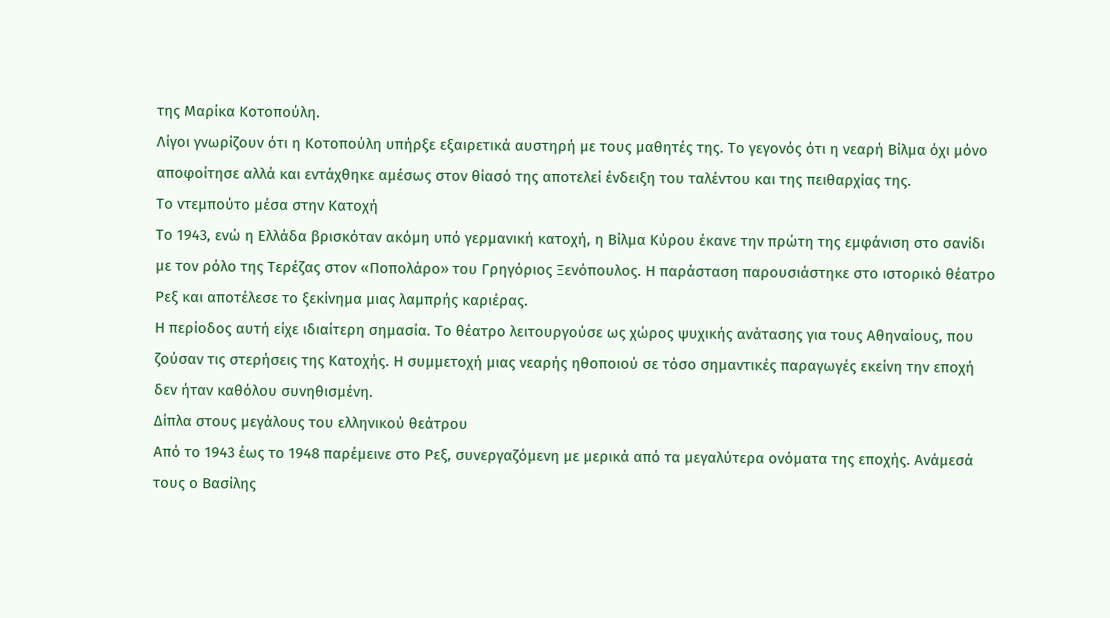της Μαρίκα Κοτοπούλη.
Λίγοι γνωρίζουν ότι η Κοτοπούλη υπήρξε εξαιρετικά αυστηρή με τους μαθητές της. Το γεγονός ότι η νεαρή Βίλμα όχι μόνο αποφοίτησε αλλά και εντάχθηκε αμέσως στον θίασό της αποτελεί ένδειξη του ταλέντου και της πειθαρχίας της.
Το ντεμπούτο μέσα στην Κατοχή
Το 1943, ενώ η Ελλάδα βρισκόταν ακόμη υπό γερμανική κατοχή, η Βίλμα Κύρου έκανε την πρώτη της εμφάνιση στο σανίδι με τον ρόλο της Τερέζας στον «Ποπολάρο» του Γρηγόριος Ξενόπουλος. Η παράσταση παρουσιάστηκε στο ιστορικό θέατρο Ρεξ και αποτέλεσε το ξεκίνημα μιας λαμπρής καριέρας.
Η περίοδος αυτή είχε ιδιαίτερη σημασία. Το θέατρο λειτουργούσε ως χώρος ψυχικής ανάτασης για τους Αθηναίους, που ζούσαν τις στερήσεις της Κατοχής. Η συμμετοχή μιας νεαρής ηθοποιού σε τόσο σημαντικές παραγωγές εκείνη την εποχή δεν ήταν καθόλου συνηθισμένη.
Δίπλα στους μεγάλους του ελληνικού θεάτρου
Από το 1943 έως το 1948 παρέμεινε στο Ρεξ, συνεργαζόμενη με μερικά από τα μεγαλύτερα ονόματα της εποχής. Ανάμεσά τους ο Βασίλης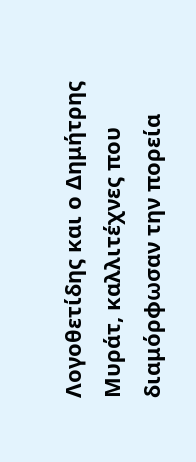Λογοθετίδης και ο Δημήτρης Μυράτ, καλλιτέχνες που διαμόρφωσαν την πορεία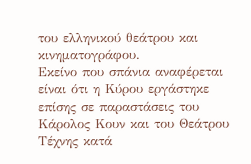του ελληνικού θεάτρου και κινηματογράφου.
Εκείνο που σπάνια αναφέρεται είναι ότι η Κύρου εργάστηκε επίσης σε παραστάσεις του Κάρολος Κουν και του Θεάτρου Τέχνης κατά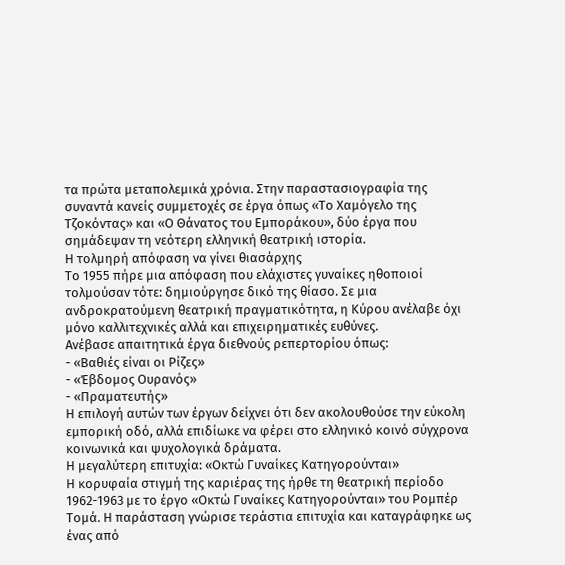τα πρώτα μεταπολεμικά χρόνια. Στην παραστασιογραφία της συναντά κανείς συμμετοχές σε έργα όπως «Το Χαμόγελο της Τζοκόντας» και «Ο Θάνατος του Εμποράκου», δύο έργα που σημάδεψαν τη νεότερη ελληνική θεατρική ιστορία.
Η τολμηρή απόφαση να γίνει θιασάρχης
Το 1955 πήρε μια απόφαση που ελάχιστες γυναίκες ηθοποιοί τολμούσαν τότε: δημιούργησε δικό της θίασο. Σε μια ανδροκρατούμενη θεατρική πραγματικότητα, η Κύρου ανέλαβε όχι μόνο καλλιτεχνικές αλλά και επιχειρηματικές ευθύνες.
Ανέβασε απαιτητικά έργα διεθνούς ρεπερτορίου όπως:
- «Βαθιές είναι οι Ρίζες»
- «Έβδομος Ουρανός»
- «Πραματευτής»
Η επιλογή αυτών των έργων δείχνει ότι δεν ακολουθούσε την εύκολη εμπορική οδό, αλλά επιδίωκε να φέρει στο ελληνικό κοινό σύγχρονα κοινωνικά και ψυχολογικά δράματα.
Η μεγαλύτερη επιτυχία: «Οκτώ Γυναίκες Κατηγορούνται»
Η κορυφαία στιγμή της καριέρας της ήρθε τη θεατρική περίοδο 1962-1963 με το έργο «Οκτώ Γυναίκες Κατηγορούνται» του Ρομπέρ Τομά. Η παράσταση γνώρισε τεράστια επιτυχία και καταγράφηκε ως ένας από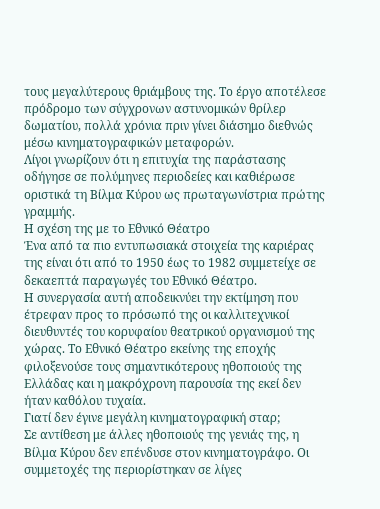τους μεγαλύτερους θριάμβους της. Το έργο αποτέλεσε πρόδρομο των σύγχρονων αστυνομικών θρίλερ δωματίου, πολλά χρόνια πριν γίνει διάσημο διεθνώς μέσω κινηματογραφικών μεταφορών.
Λίγοι γνωρίζουν ότι η επιτυχία της παράστασης οδήγησε σε πολύμηνες περιοδείες και καθιέρωσε οριστικά τη Βίλμα Κύρου ως πρωταγωνίστρια πρώτης γραμμής.
Η σχέση της με το Εθνικό Θέατρο
Ένα από τα πιο εντυπωσιακά στοιχεία της καριέρας της είναι ότι από το 1950 έως το 1982 συμμετείχε σε δεκαεπτά παραγωγές του Εθνικό Θέατρο.
Η συνεργασία αυτή αποδεικνύει την εκτίμηση που έτρεφαν προς το πρόσωπό της οι καλλιτεχνικοί διευθυντές του κορυφαίου θεατρικού οργανισμού της χώρας. Το Εθνικό Θέατρο εκείνης της εποχής φιλοξενούσε τους σημαντικότερους ηθοποιούς της Ελλάδας και η μακρόχρονη παρουσία της εκεί δεν ήταν καθόλου τυχαία.
Γιατί δεν έγινε μεγάλη κινηματογραφική σταρ;
Σε αντίθεση με άλλες ηθοποιούς της γενιάς της, η Βίλμα Κύρου δεν επένδυσε στον κινηματογράφο. Οι συμμετοχές της περιορίστηκαν σε λίγες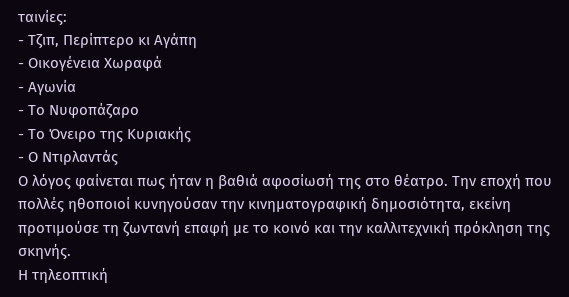ταινίες:
- Τζιπ, Περίπτερο κι Αγάπη
- Οικογένεια Χωραφά
- Αγωνία
- Το Νυφοπάζαρο
- Το Όνειρο της Κυριακής
- Ο Ντιρλαντάς
Ο λόγος φαίνεται πως ήταν η βαθιά αφοσίωσή της στο θέατρο. Την εποχή που πολλές ηθοποιοί κυνηγούσαν την κινηματογραφική δημοσιότητα, εκείνη προτιμούσε τη ζωντανή επαφή με το κοινό και την καλλιτεχνική πρόκληση της σκηνής.
Η τηλεοπτική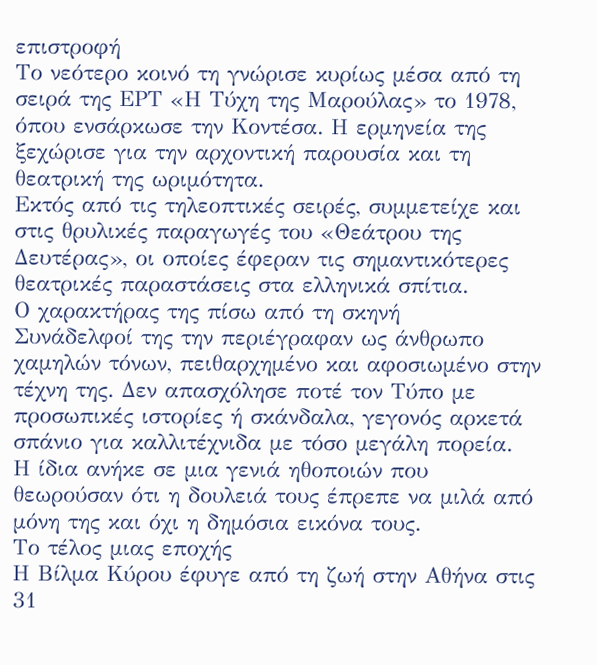επιστροφή
Το νεότερο κοινό τη γνώρισε κυρίως μέσα από τη σειρά της ΕΡΤ «Η Τύχη της Μαρούλας» το 1978, όπου ενσάρκωσε την Κοντέσα. Η ερμηνεία της ξεχώρισε για την αρχοντική παρουσία και τη θεατρική της ωριμότητα.
Εκτός από τις τηλεοπτικές σειρές, συμμετείχε και στις θρυλικές παραγωγές του «Θεάτρου της Δευτέρας», οι οποίες έφεραν τις σημαντικότερες θεατρικές παραστάσεις στα ελληνικά σπίτια.
Ο χαρακτήρας της πίσω από τη σκηνή
Συνάδελφοί της την περιέγραφαν ως άνθρωπο χαμηλών τόνων, πειθαρχημένο και αφοσιωμένο στην τέχνη της. Δεν απασχόλησε ποτέ τον Τύπο με προσωπικές ιστορίες ή σκάνδαλα, γεγονός αρκετά σπάνιο για καλλιτέχνιδα με τόσο μεγάλη πορεία.
Η ίδια ανήκε σε μια γενιά ηθοποιών που θεωρούσαν ότι η δουλειά τους έπρεπε να μιλά από μόνη της και όχι η δημόσια εικόνα τους.
Το τέλος μιας εποχής
Η Βίλμα Κύρου έφυγε από τη ζωή στην Αθήνα στις 31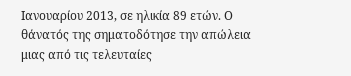Ιανουαρίου 2013, σε ηλικία 89 ετών. Ο θάνατός της σηματοδότησε την απώλεια μιας από τις τελευταίες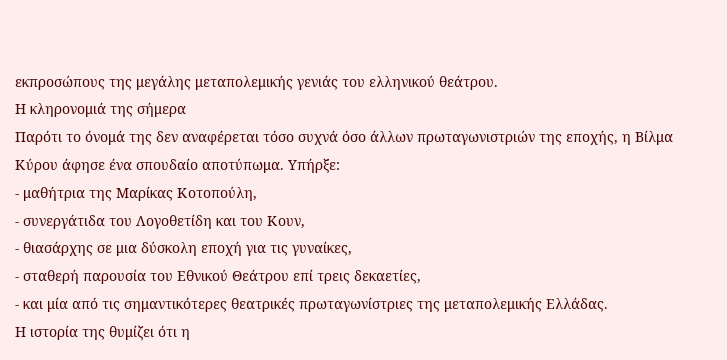εκπροσώπους της μεγάλης μεταπολεμικής γενιάς του ελληνικού θεάτρου.
Η κληρονομιά της σήμερα
Παρότι το όνομά της δεν αναφέρεται τόσο συχνά όσο άλλων πρωταγωνιστριών της εποχής, η Βίλμα Κύρου άφησε ένα σπουδαίο αποτύπωμα. Υπήρξε:
- μαθήτρια της Μαρίκας Κοτοπούλη,
- συνεργάτιδα του Λογοθετίδη και του Κουν,
- θιασάρχης σε μια δύσκολη εποχή για τις γυναίκες,
- σταθερή παρουσία του Εθνικού Θεάτρου επί τρεις δεκαετίες,
- και μία από τις σημαντικότερες θεατρικές πρωταγωνίστριες της μεταπολεμικής Ελλάδας.
Η ιστορία της θυμίζει ότι η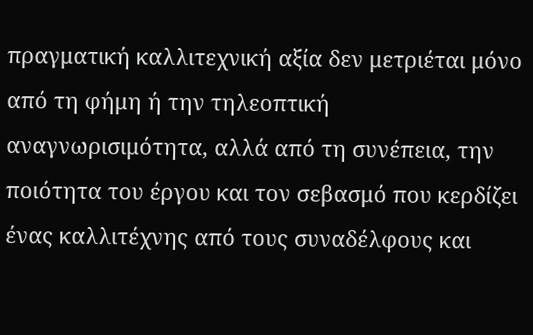πραγματική καλλιτεχνική αξία δεν μετριέται μόνο από τη φήμη ή την τηλεοπτική αναγνωρισιμότητα, αλλά από τη συνέπεια, την ποιότητα του έργου και τον σεβασμό που κερδίζει ένας καλλιτέχνης από τους συναδέλφους και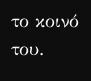το κοινό του.